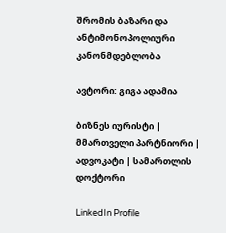შრომის ბაზარი და ანტიმონოპოლიური კანონმდებლობა

ავტორი: გიგა ადამია

ბიზნეს იურისტი | მმართველი პარტნიორი | ადვოკატი | სამართლის დოქტორი

LinkedIn Profile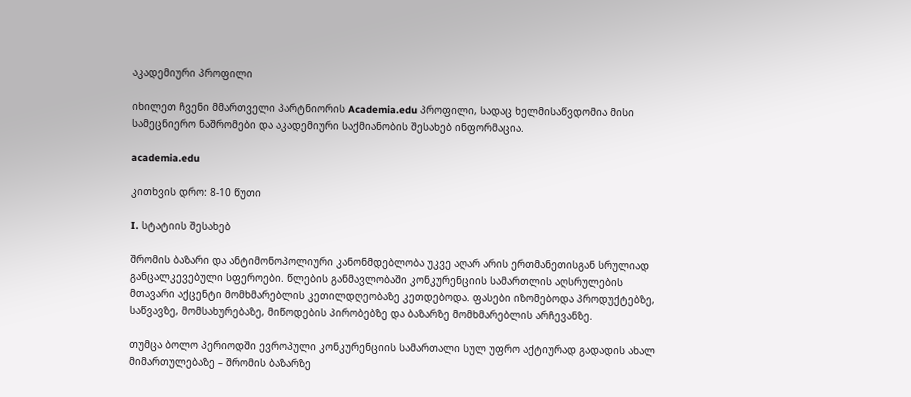აკადემიური პროფილი

იხილეთ ჩვენი მმართველი პარტნიორის Academia.edu პროფილი, სადაც ხელმისაწვდომია მისი სამეცნიერო ნაშრომები და აკადემიური საქმიანობის შესახებ ინფორმაცია.

academia.edu

კითხვის დრო: 8-10 წუთი

I. სტატიის შესახებ

შრომის ბაზარი და ანტიმონოპოლიური კანონმდებლობა უკვე აღარ არის ერთმანეთისგან სრულიად განცალკევებული სფეროები. წლების განმავლობაში კონკურენციის სამართლის აღსრულების მთავარი აქცენტი მომხმარებლის კეთილდღეობაზე კეთდებოდა. ფასები იზომებოდა პროდუქტებზე, საწვავზე, მომსახურებაზე, მიწოდების პირობებზე და ბაზარზე მომხმარებლის არჩევანზე.

თუმცა ბოლო პერიოდში ევროპული კონკურენციის სამართალი სულ უფრო აქტიურად გადადის ახალ მიმართულებაზე – შრომის ბაზარზე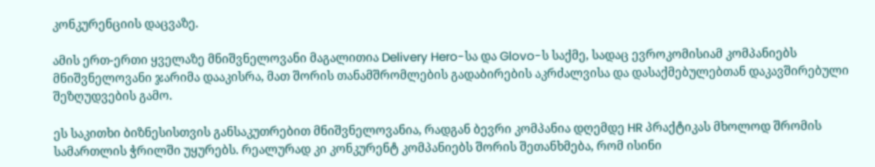კონკურენციის დაცვაზე.

ამის ერთ-ერთი ყველაზე მნიშვნელოვანი მაგალითია Delivery Hero-სა და Glovo-ს საქმე, სადაც ევროკომისიამ კომპანიებს მნიშვნელოვანი ჯარიმა დააკისრა, მათ შორის თანამშრომლების გადაბირების აკრძალვისა და დასაქმებულებთან დაკავშირებული შეზღუდვების გამო.

ეს საკითხი ბიზნესისთვის განსაკუთრებით მნიშვნელოვანია, რადგან ბევრი კომპანია დღემდე HR პრაქტიკას მხოლოდ შრომის სამართლის ჭრილში უყურებს. რეალურად კი კონკურენტ კომპანიებს შორის შეთანხმება, რომ ისინი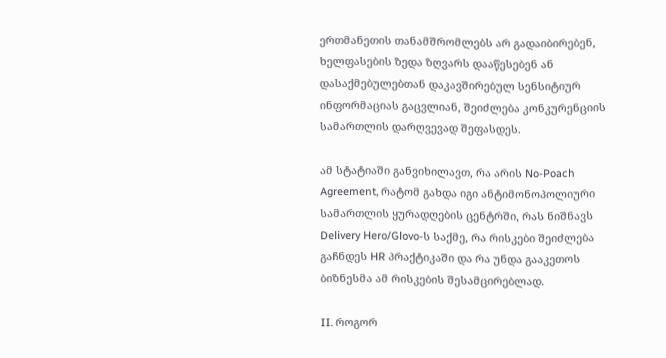ერთმანეთის თანამშრომლებს არ გადაიბირებენ, ხელფასების ზედა ზღვარს დააწესებენ ან დასაქმებულებთან დაკავშირებულ სენსიტიურ ინფორმაციას გაცვლიან, შეიძლება კონკურენციის სამართლის დარღვევად შეფასდეს.

ამ სტატიაში განვიხილავთ, რა არის No-Poach Agreement, რატომ გახდა იგი ანტიმონოპოლიური სამართლის ყურადღების ცენტრში, რას ნიშნავს Delivery Hero/Glovo-ს საქმე, რა რისკები შეიძლება გაჩნდეს HR პრაქტიკაში და რა უნდა გააკეთოს ბიზნესმა ამ რისკების შესამცირებლად.

II. როგორ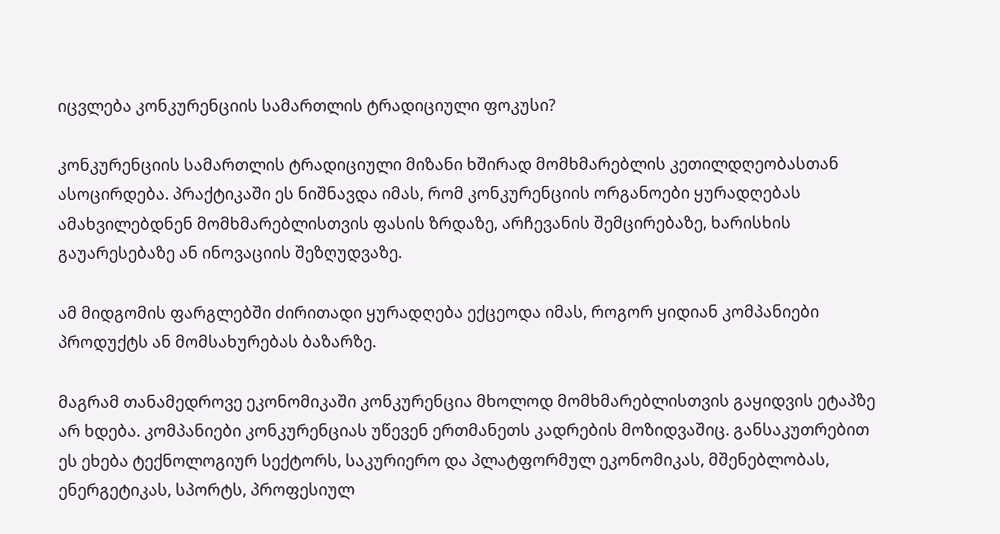იცვლება კონკურენციის სამართლის ტრადიციული ფოკუსი?

კონკურენციის სამართლის ტრადიციული მიზანი ხშირად მომხმარებლის კეთილდღეობასთან ასოცირდება. პრაქტიკაში ეს ნიშნავდა იმას, რომ კონკურენციის ორგანოები ყურადღებას ამახვილებდნენ მომხმარებლისთვის ფასის ზრდაზე, არჩევანის შემცირებაზე, ხარისხის გაუარესებაზე ან ინოვაციის შეზღუდვაზე.

ამ მიდგომის ფარგლებში ძირითადი ყურადღება ექცეოდა იმას, როგორ ყიდიან კომპანიები პროდუქტს ან მომსახურებას ბაზარზე.

მაგრამ თანამედროვე ეკონომიკაში კონკურენცია მხოლოდ მომხმარებლისთვის გაყიდვის ეტაპზე არ ხდება. კომპანიები კონკურენციას უწევენ ერთმანეთს კადრების მოზიდვაშიც. განსაკუთრებით ეს ეხება ტექნოლოგიურ სექტორს, საკურიერო და პლატფორმულ ეკონომიკას, მშენებლობას, ენერგეტიკას, სპორტს, პროფესიულ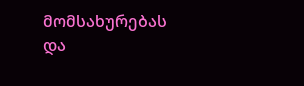მომსახურებას და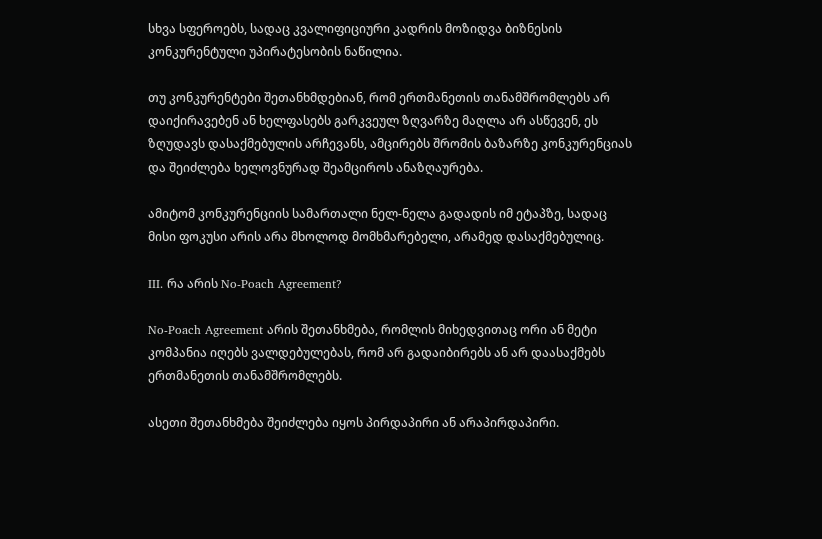სხვა სფეროებს, სადაც კვალიფიციური კადრის მოზიდვა ბიზნესის კონკურენტული უპირატესობის ნაწილია.

თუ კონკურენტები შეთანხმდებიან, რომ ერთმანეთის თანამშრომლებს არ დაიქირავებენ ან ხელფასებს გარკვეულ ზღვარზე მაღლა არ ასწევენ, ეს ზღუდავს დასაქმებულის არჩევანს, ამცირებს შრომის ბაზარზე კონკურენციას და შეიძლება ხელოვნურად შეამციროს ანაზღაურება.

ამიტომ კონკურენციის სამართალი ნელ-ნელა გადადის იმ ეტაპზე, სადაც მისი ფოკუსი არის არა მხოლოდ მომხმარებელი, არამედ დასაქმებულიც.

III. რა არის No-Poach Agreement?

No-Poach Agreement არის შეთანხმება, რომლის მიხედვითაც ორი ან მეტი კომპანია იღებს ვალდებულებას, რომ არ გადაიბირებს ან არ დაასაქმებს ერთმანეთის თანამშრომლებს.

ასეთი შეთანხმება შეიძლება იყოს პირდაპირი ან არაპირდაპირი.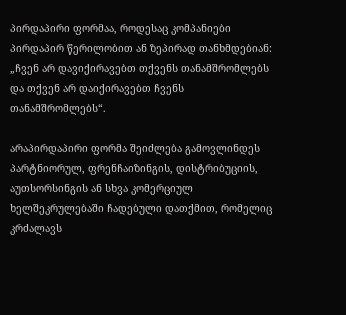პირდაპირი ფორმაა, როდესაც კომპანიები პირდაპირ წერილობით ან ზეპირად თანხმდებიან: „ჩვენ არ დავიქირავებთ თქვენს თანამშრომლებს და თქვენ არ დაიქირავებთ ჩვენს თანამშრომლებს“.

არაპირდაპირი ფორმა შეიძლება გამოვლინდეს პარტნიორულ, ფრენჩაიზინგის, დისტრიბუციის, აუთსორსინგის ან სხვა კომერციულ ხელშეკრულებაში ჩადებული დათქმით, რომელიც კრძალავს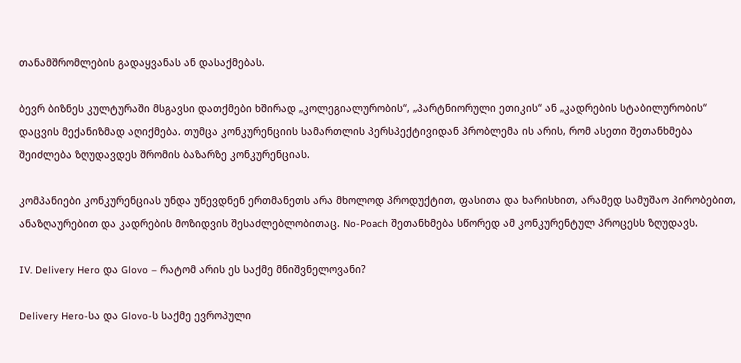თანამშრომლების გადაყვანას ან დასაქმებას.

ბევრ ბიზნეს კულტურაში მსგავსი დათქმები ხშირად „კოლეგიალურობის“, „პარტნიორული ეთიკის“ ან „კადრების სტაბილურობის“ დაცვის მექანიზმად აღიქმება. თუმცა კონკურენციის სამართლის პერსპექტივიდან პრობლემა ის არის, რომ ასეთი შეთანხმება შეიძლება ზღუდავდეს შრომის ბაზარზე კონკურენციას.

კომპანიები კონკურენციას უნდა უწევდნენ ერთმანეთს არა მხოლოდ პროდუქტით, ფასითა და ხარისხით, არამედ სამუშაო პირობებით, ანაზღაურებით და კადრების მოზიდვის შესაძლებლობითაც. No-Poach შეთანხმება სწორედ ამ კონკურენტულ პროცესს ზღუდავს.

IV. Delivery Hero და Glovo – რატომ არის ეს საქმე მნიშვნელოვანი?

Delivery Hero-სა და Glovo-ს საქმე ევროპული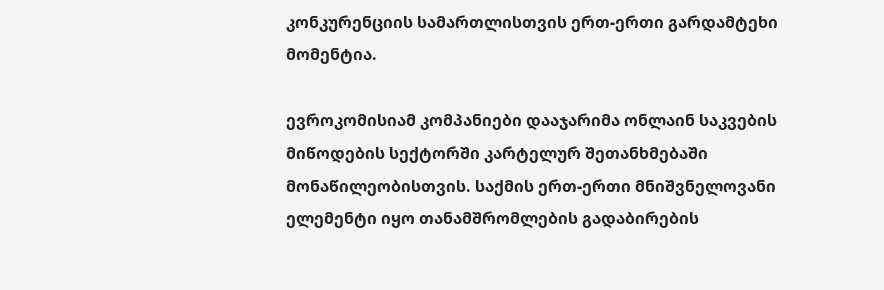კონკურენციის სამართლისთვის ერთ-ერთი გარდამტეხი მომენტია.

ევროკომისიამ კომპანიები დააჯარიმა ონლაინ საკვების მიწოდების სექტორში კარტელურ შეთანხმებაში მონაწილეობისთვის. საქმის ერთ-ერთი მნიშვნელოვანი ელემენტი იყო თანამშრომლების გადაბირების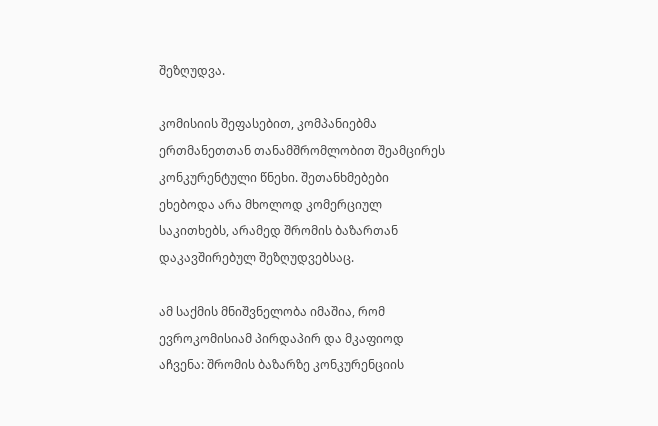შეზღუდვა.

კომისიის შეფასებით, კომპანიებმა ერთმანეთთან თანამშრომლობით შეამცირეს კონკურენტული წნეხი. შეთანხმებები ეხებოდა არა მხოლოდ კომერციულ საკითხებს, არამედ შრომის ბაზართან დაკავშირებულ შეზღუდვებსაც.

ამ საქმის მნიშვნელობა იმაშია, რომ ევროკომისიამ პირდაპირ და მკაფიოდ აჩვენა: შრომის ბაზარზე კონკურენციის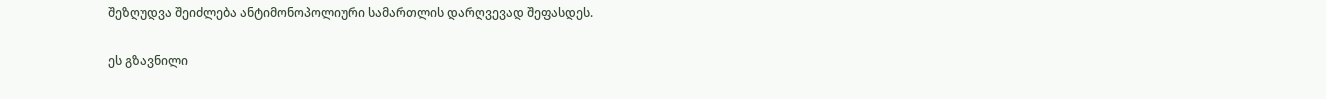შეზღუდვა შეიძლება ანტიმონოპოლიური სამართლის დარღვევად შეფასდეს.

ეს გზავნილი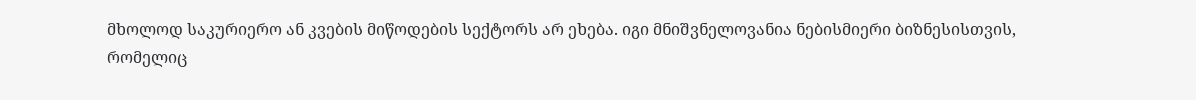მხოლოდ საკურიერო ან კვების მიწოდების სექტორს არ ეხება. იგი მნიშვნელოვანია ნებისმიერი ბიზნესისთვის, რომელიც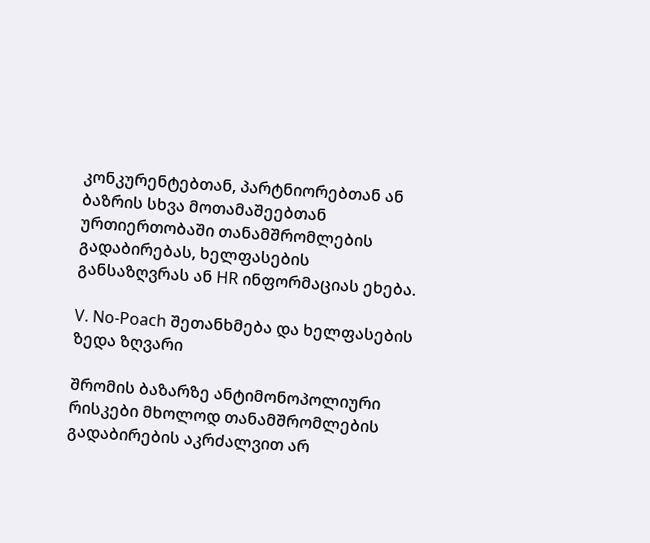კონკურენტებთან, პარტნიორებთან ან ბაზრის სხვა მოთამაშეებთან ურთიერთობაში თანამშრომლების გადაბირებას, ხელფასების განსაზღვრას ან HR ინფორმაციას ეხება.

V. No-Poach შეთანხმება და ხელფასების ზედა ზღვარი

შრომის ბაზარზე ანტიმონოპოლიური რისკები მხოლოდ თანამშრომლების გადაბირების აკრძალვით არ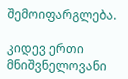შემოიფარგლება.

კიდევ ერთი მნიშვნელოვანი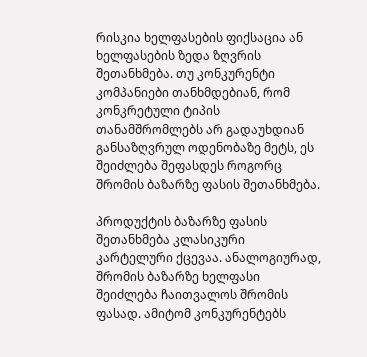რისკია ხელფასების ფიქსაცია ან ხელფასების ზედა ზღვრის შეთანხმება. თუ კონკურენტი კომპანიები თანხმდებიან, რომ კონკრეტული ტიპის თანამშრომლებს არ გადაუხდიან განსაზღვრულ ოდენობაზე მეტს, ეს შეიძლება შეფასდეს როგორც შრომის ბაზარზე ფასის შეთანხმება.

პროდუქტის ბაზარზე ფასის შეთანხმება კლასიკური კარტელური ქცევაა. ანალოგიურად, შრომის ბაზარზე ხელფასი შეიძლება ჩაითვალოს შრომის ფასად. ამიტომ კონკურენტებს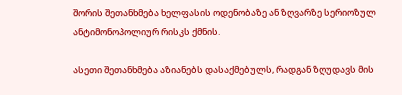შორის შეთანხმება ხელფასის ოდენობაზე ან ზღვარზე სერიოზულ ანტიმონოპოლიურ რისკს ქმნის.

ასეთი შეთანხმება აზიანებს დასაქმებულს, რადგან ზღუდავს მის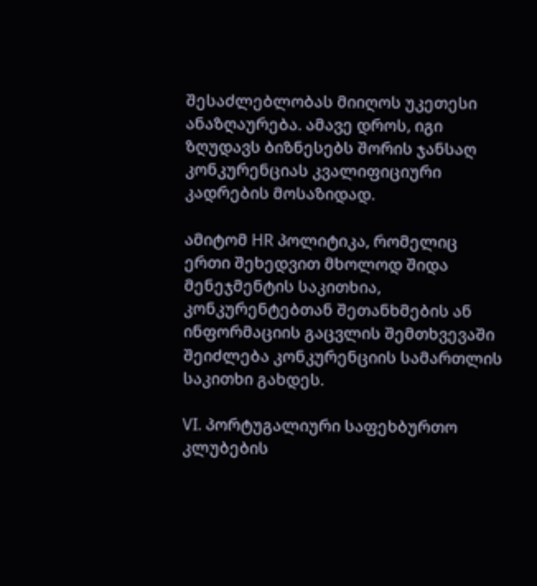შესაძლებლობას მიიღოს უკეთესი ანაზღაურება. ამავე დროს, იგი ზღუდავს ბიზნესებს შორის ჯანსაღ კონკურენციას კვალიფიციური კადრების მოსაზიდად.

ამიტომ HR პოლიტიკა, რომელიც ერთი შეხედვით მხოლოდ შიდა მენეჯმენტის საკითხია, კონკურენტებთან შეთანხმების ან ინფორმაციის გაცვლის შემთხვევაში შეიძლება კონკურენციის სამართლის საკითხი გახდეს.

VI. პორტუგალიური საფეხბურთო კლუბების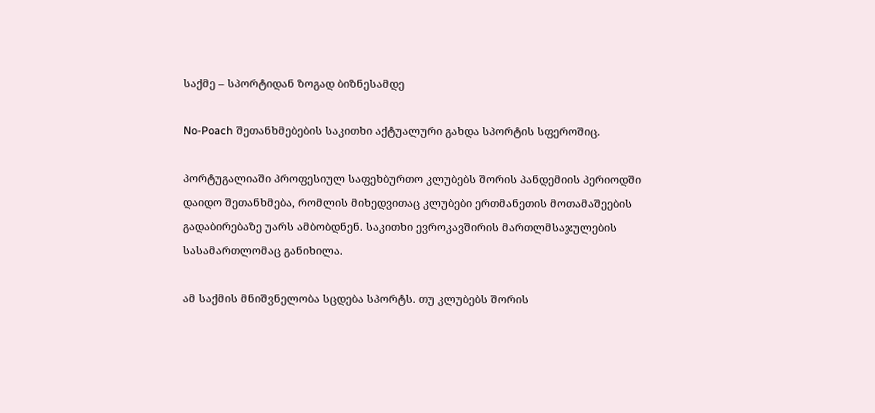საქმე – სპორტიდან ზოგად ბიზნესამდე

No-Poach შეთანხმებების საკითხი აქტუალური გახდა სპორტის სფეროშიც.

პორტუგალიაში პროფესიულ საფეხბურთო კლუბებს შორის პანდემიის პერიოდში დაიდო შეთანხმება, რომლის მიხედვითაც კლუბები ერთმანეთის მოთამაშეების გადაბირებაზე უარს ამბობდნენ. საკითხი ევროკავშირის მართლმსაჯულების სასამართლომაც განიხილა.

ამ საქმის მნიშვნელობა სცდება სპორტს. თუ კლუბებს შორის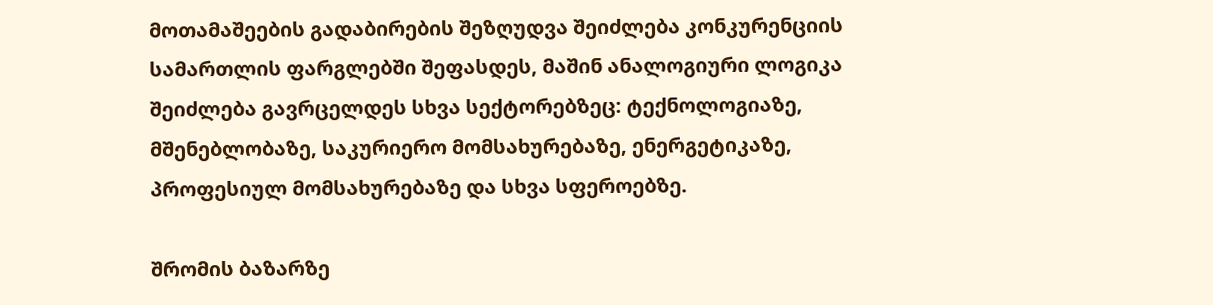მოთამაშეების გადაბირების შეზღუდვა შეიძლება კონკურენციის სამართლის ფარგლებში შეფასდეს, მაშინ ანალოგიური ლოგიკა შეიძლება გავრცელდეს სხვა სექტორებზეც: ტექნოლოგიაზე, მშენებლობაზე, საკურიერო მომსახურებაზე, ენერგეტიკაზე, პროფესიულ მომსახურებაზე და სხვა სფეროებზე.

შრომის ბაზარზე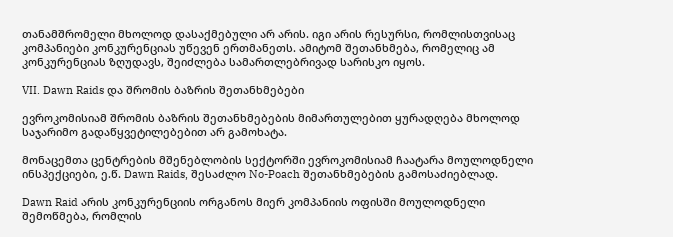თანამშრომელი მხოლოდ დასაქმებული არ არის. იგი არის რესურსი, რომლისთვისაც კომპანიები კონკურენციას უწევენ ერთმანეთს. ამიტომ შეთანხმება, რომელიც ამ კონკურენციას ზღუდავს, შეიძლება სამართლებრივად სარისკო იყოს.

VII. Dawn Raids და შრომის ბაზრის შეთანხმებები

ევროკომისიამ შრომის ბაზრის შეთანხმებების მიმართულებით ყურადღება მხოლოდ საჯარიმო გადაწყვეტილებებით არ გამოხატა.

მონაცემთა ცენტრების მშენებლობის სექტორში ევროკომისიამ ჩაატარა მოულოდნელი ინსპექციები, ე.წ. Dawn Raids, შესაძლო No-Poach შეთანხმებების გამოსაძიებლად.

Dawn Raid არის კონკურენციის ორგანოს მიერ კომპანიის ოფისში მოულოდნელი შემოწმება, რომლის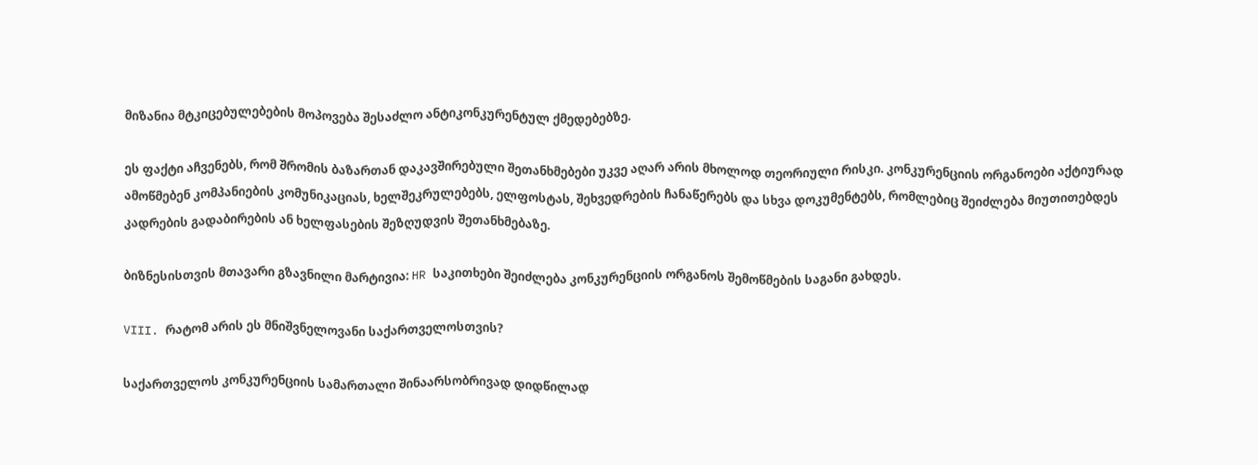მიზანია მტკიცებულებების მოპოვება შესაძლო ანტიკონკურენტულ ქმედებებზე.

ეს ფაქტი აჩვენებს, რომ შრომის ბაზართან დაკავშირებული შეთანხმებები უკვე აღარ არის მხოლოდ თეორიული რისკი. კონკურენციის ორგანოები აქტიურად ამოწმებენ კომპანიების კომუნიკაციას, ხელშეკრულებებს, ელფოსტას, შეხვედრების ჩანაწერებს და სხვა დოკუმენტებს, რომლებიც შეიძლება მიუთითებდეს კადრების გადაბირების ან ხელფასების შეზღუდვის შეთანხმებაზე.

ბიზნესისთვის მთავარი გზავნილი მარტივია: HR საკითხები შეიძლება კონკურენციის ორგანოს შემოწმების საგანი გახდეს.

VIII. რატომ არის ეს მნიშვნელოვანი საქართველოსთვის?

საქართველოს კონკურენციის სამართალი შინაარსობრივად დიდწილად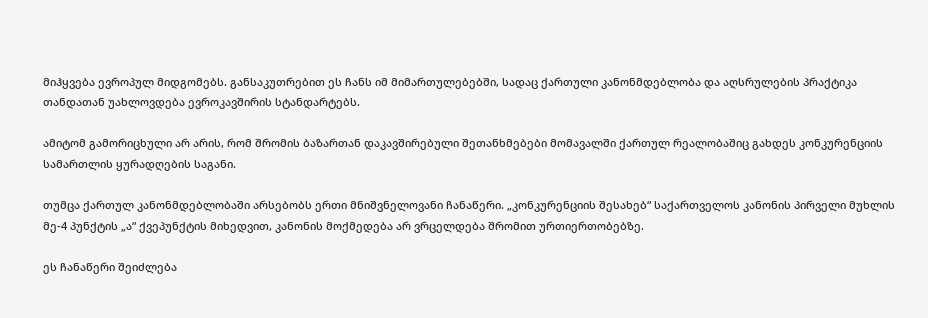მიჰყვება ევროპულ მიდგომებს. განსაკუთრებით ეს ჩანს იმ მიმართულებებში, სადაც ქართული კანონმდებლობა და აღსრულების პრაქტიკა თანდათან უახლოვდება ევროკავშირის სტანდარტებს.

ამიტომ გამორიცხული არ არის, რომ შრომის ბაზართან დაკავშირებული შეთანხმებები მომავალში ქართულ რეალობაშიც გახდეს კონკურენციის სამართლის ყურადღების საგანი.

თუმცა ქართულ კანონმდებლობაში არსებობს ერთი მნიშვნელოვანი ჩანაწერი. „კონკურენციის შესახებ“ საქართველოს კანონის პირველი მუხლის მე-4 პუნქტის „ა“ ქვეპუნქტის მიხედვით, კანონის მოქმედება არ ვრცელდება შრომით ურთიერთობებზე.

ეს ჩანაწერი შეიძლება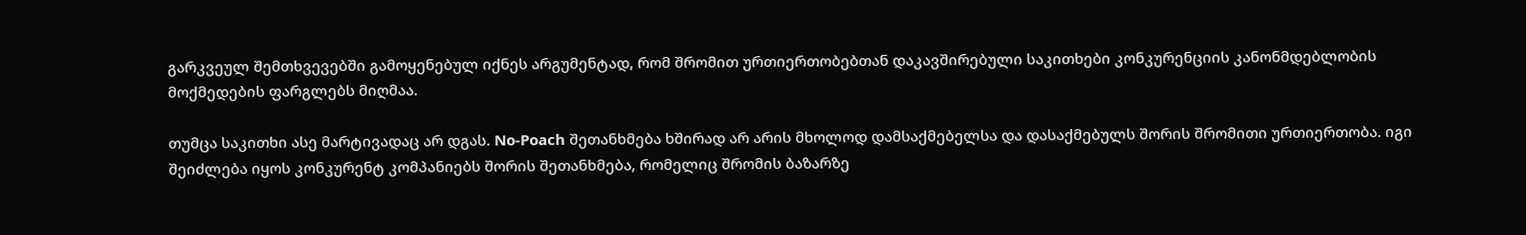გარკვეულ შემთხვევებში გამოყენებულ იქნეს არგუმენტად, რომ შრომით ურთიერთობებთან დაკავშირებული საკითხები კონკურენციის კანონმდებლობის მოქმედების ფარგლებს მიღმაა.

თუმცა საკითხი ასე მარტივადაც არ დგას. No-Poach შეთანხმება ხშირად არ არის მხოლოდ დამსაქმებელსა და დასაქმებულს შორის შრომითი ურთიერთობა. იგი შეიძლება იყოს კონკურენტ კომპანიებს შორის შეთანხმება, რომელიც შრომის ბაზარზე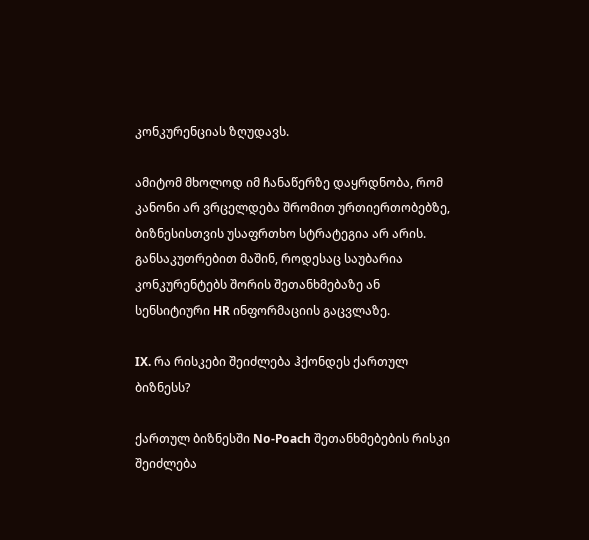კონკურენციას ზღუდავს.

ამიტომ მხოლოდ იმ ჩანაწერზე დაყრდნობა, რომ კანონი არ ვრცელდება შრომით ურთიერთობებზე, ბიზნესისთვის უსაფრთხო სტრატეგია არ არის. განსაკუთრებით მაშინ, როდესაც საუბარია კონკურენტებს შორის შეთანხმებაზე ან სენსიტიური HR ინფორმაციის გაცვლაზე.

IX. რა რისკები შეიძლება ჰქონდეს ქართულ ბიზნესს?

ქართულ ბიზნესში No-Poach შეთანხმებების რისკი შეიძლება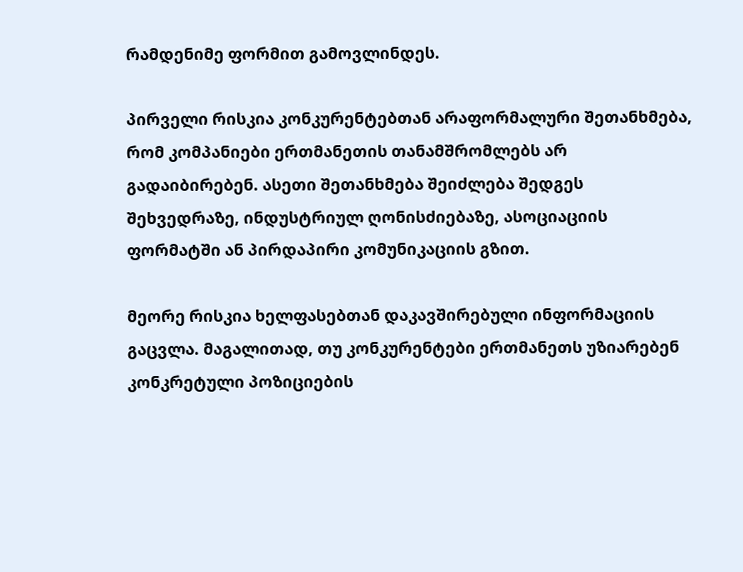რამდენიმე ფორმით გამოვლინდეს.

პირველი რისკია კონკურენტებთან არაფორმალური შეთანხმება, რომ კომპანიები ერთმანეთის თანამშრომლებს არ გადაიბირებენ. ასეთი შეთანხმება შეიძლება შედგეს შეხვედრაზე, ინდუსტრიულ ღონისძიებაზე, ასოციაციის ფორმატში ან პირდაპირი კომუნიკაციის გზით.

მეორე რისკია ხელფასებთან დაკავშირებული ინფორმაციის გაცვლა. მაგალითად, თუ კონკურენტები ერთმანეთს უზიარებენ კონკრეტული პოზიციების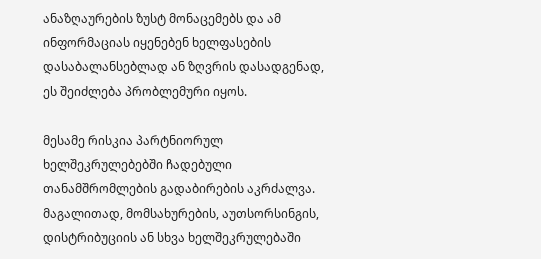ანაზღაურების ზუსტ მონაცემებს და ამ ინფორმაციას იყენებენ ხელფასების დასაბალანსებლად ან ზღვრის დასადგენად, ეს შეიძლება პრობლემური იყოს.

მესამე რისკია პარტნიორულ ხელშეკრულებებში ჩადებული თანამშრომლების გადაბირების აკრძალვა. მაგალითად, მომსახურების, აუთსორსინგის, დისტრიბუციის ან სხვა ხელშეკრულებაში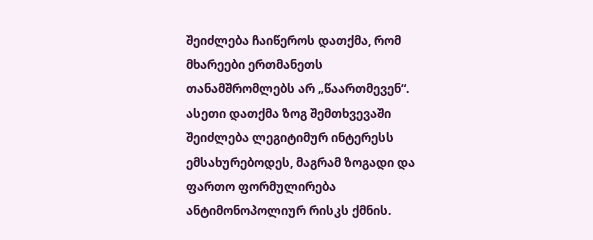შეიძლება ჩაიწეროს დათქმა, რომ მხარეები ერთმანეთს თანამშრომლებს არ „წაართმევენ“. ასეთი დათქმა ზოგ შემთხვევაში შეიძლება ლეგიტიმურ ინტერესს ემსახურებოდეს, მაგრამ ზოგადი და ფართო ფორმულირება ანტიმონოპოლიურ რისკს ქმნის.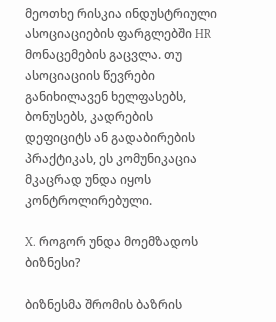მეოთხე რისკია ინდუსტრიული ასოციაციების ფარგლებში HR მონაცემების გაცვლა. თუ ასოციაციის წევრები განიხილავენ ხელფასებს, ბონუსებს, კადრების დეფიციტს ან გადაბირების პრაქტიკას, ეს კომუნიკაცია მკაცრად უნდა იყოს კონტროლირებული.

X. როგორ უნდა მოემზადოს ბიზნესი?

ბიზნესმა შრომის ბაზრის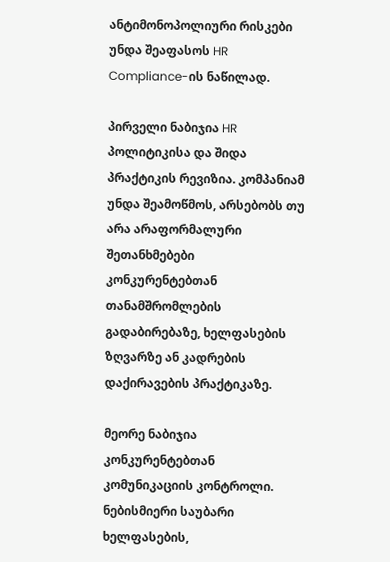ანტიმონოპოლიური რისკები უნდა შეაფასოს HR Compliance-ის ნაწილად.

პირველი ნაბიჯია HR პოლიტიკისა და შიდა პრაქტიკის რევიზია. კომპანიამ უნდა შეამოწმოს, არსებობს თუ არა არაფორმალური შეთანხმებები კონკურენტებთან თანამშრომლების გადაბირებაზე, ხელფასების ზღვარზე ან კადრების დაქირავების პრაქტიკაზე.

მეორე ნაბიჯია კონკურენტებთან კომუნიკაციის კონტროლი. ნებისმიერი საუბარი ხელფასების,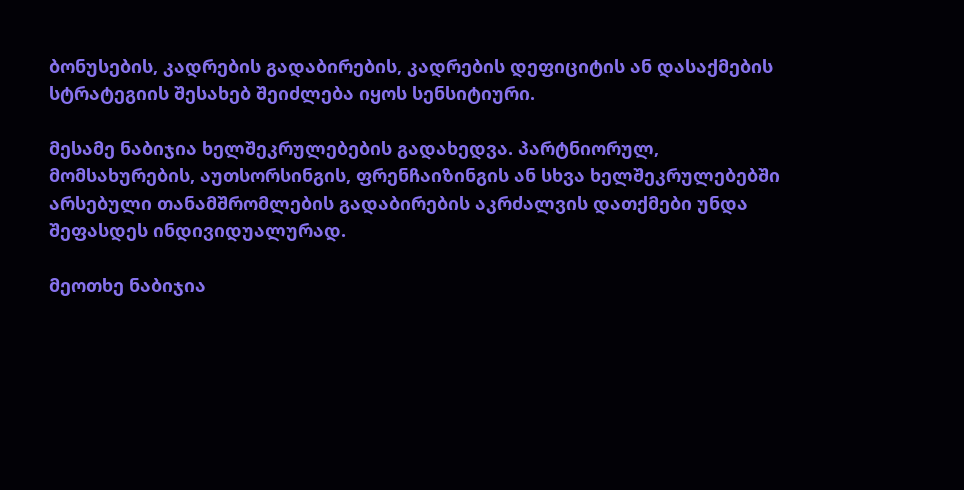ბონუსების, კადრების გადაბირების, კადრების დეფიციტის ან დასაქმების სტრატეგიის შესახებ შეიძლება იყოს სენსიტიური.

მესამე ნაბიჯია ხელშეკრულებების გადახედვა. პარტნიორულ, მომსახურების, აუთსორსინგის, ფრენჩაიზინგის ან სხვა ხელშეკრულებებში არსებული თანამშრომლების გადაბირების აკრძალვის დათქმები უნდა შეფასდეს ინდივიდუალურად.

მეოთხე ნაბიჯია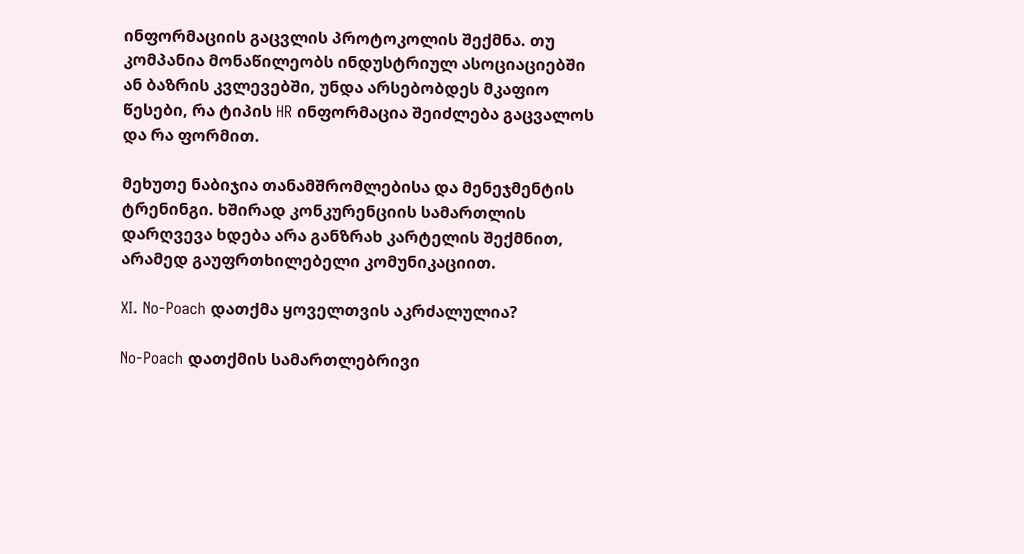ინფორმაციის გაცვლის პროტოკოლის შექმნა. თუ კომპანია მონაწილეობს ინდუსტრიულ ასოციაციებში ან ბაზრის კვლევებში, უნდა არსებობდეს მკაფიო წესები, რა ტიპის HR ინფორმაცია შეიძლება გაცვალოს და რა ფორმით.

მეხუთე ნაბიჯია თანამშრომლებისა და მენეჯმენტის ტრენინგი. ხშირად კონკურენციის სამართლის დარღვევა ხდება არა განზრახ კარტელის შექმნით, არამედ გაუფრთხილებელი კომუნიკაციით.

XI. No-Poach დათქმა ყოველთვის აკრძალულია?

No-Poach დათქმის სამართლებრივი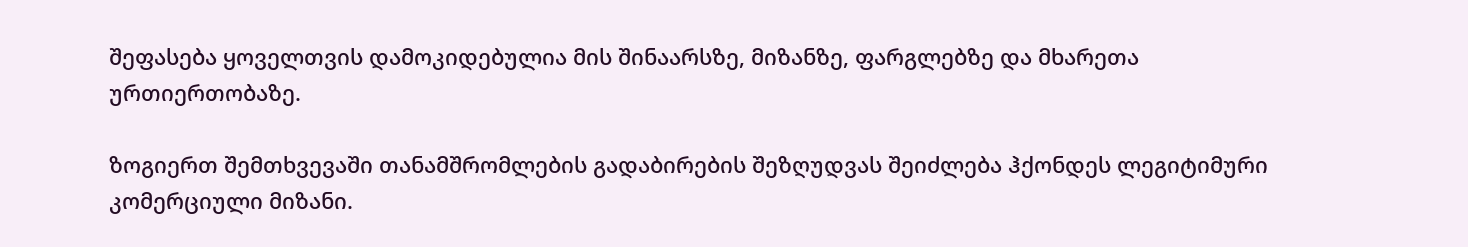შეფასება ყოველთვის დამოკიდებულია მის შინაარსზე, მიზანზე, ფარგლებზე და მხარეთა ურთიერთობაზე.

ზოგიერთ შემთხვევაში თანამშრომლების გადაბირების შეზღუდვას შეიძლება ჰქონდეს ლეგიტიმური კომერციული მიზანი.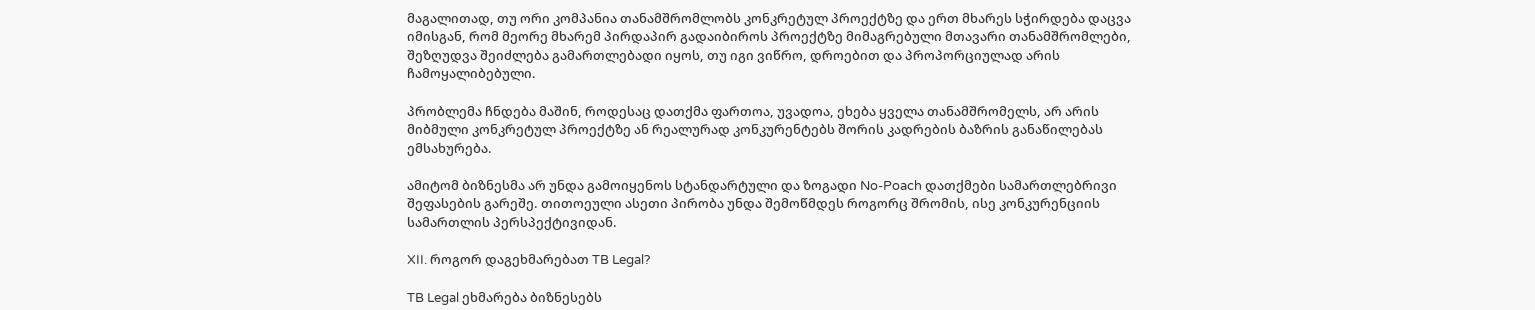მაგალითად, თუ ორი კომპანია თანამშრომლობს კონკრეტულ პროექტზე და ერთ მხარეს სჭირდება დაცვა იმისგან, რომ მეორე მხარემ პირდაპირ გადაიბიროს პროექტზე მიმაგრებული მთავარი თანამშრომლები, შეზღუდვა შეიძლება გამართლებადი იყოს, თუ იგი ვიწრო, დროებით და პროპორციულად არის ჩამოყალიბებული.

პრობლემა ჩნდება მაშინ, როდესაც დათქმა ფართოა, უვადოა, ეხება ყველა თანამშრომელს, არ არის მიბმული კონკრეტულ პროექტზე ან რეალურად კონკურენტებს შორის კადრების ბაზრის განაწილებას ემსახურება.

ამიტომ ბიზნესმა არ უნდა გამოიყენოს სტანდარტული და ზოგადი No-Poach დათქმები სამართლებრივი შეფასების გარეშე. თითოეული ასეთი პირობა უნდა შემოწმდეს როგორც შრომის, ისე კონკურენციის სამართლის პერსპექტივიდან.

XII. როგორ დაგეხმარებათ TB Legal?

TB Legal ეხმარება ბიზნესებს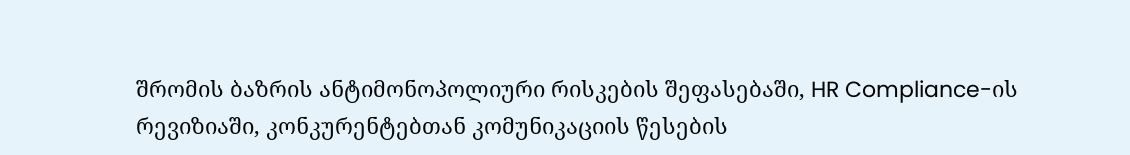შრომის ბაზრის ანტიმონოპოლიური რისკების შეფასებაში, HR Compliance-ის რევიზიაში, კონკურენტებთან კომუნიკაციის წესების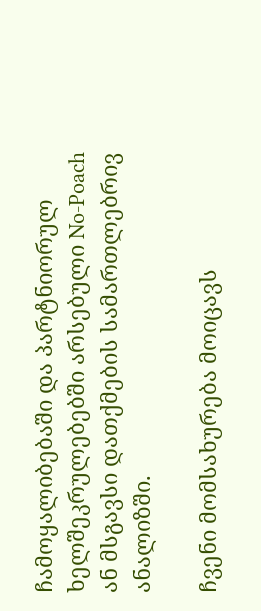ჩამოყალიბებაში და პარტნიორულ ხელშეკრულებებში არსებული No-Poach ან მსგავსი დათქმების სამართლებრივ ანალიზში.

ჩვენი მომსახურება მოიცავს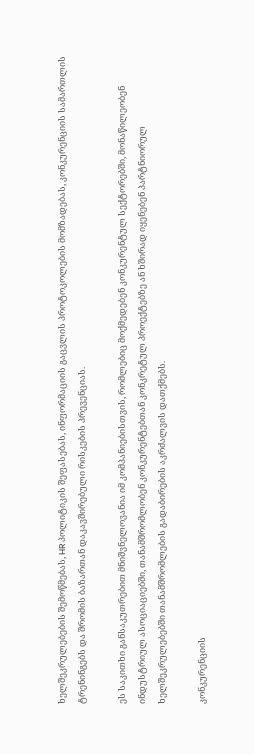ხელშეკრულებების შემოწმებას, HR პოლიტიკის შეფასებას, ინფორმაციის გაცვლის პროტოკოლების მომზადებას, კონკურენციის სამართლის ტრენინგებს და შრომის ბაზართან დაკავშირებული რისკების პრევენციას.

ეს საკითხი განსაკუთრებით მნიშვნელოვანია იმ კომპანიებისთვის, რომლებიც მოქმედებენ კონკურენტულ სექტორებში, მონაწილეობენ ინდუსტრიულ ასოციაციებში, თანამშრომლობენ კონკურენტებთან კონკრეტულ პროექტებზე ან ხშირად იყენებენ პარტნიორულ ხელშეკრულებებში თანამშრომლების გადაბირების აკრძალვის დათქმებს.

კონკურენციის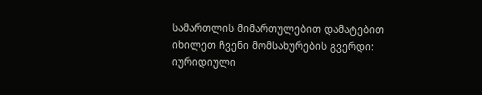სამართლის მიმართულებით დამატებით იხილეთ ჩვენი მომსახურების გვერდი: იურიდიული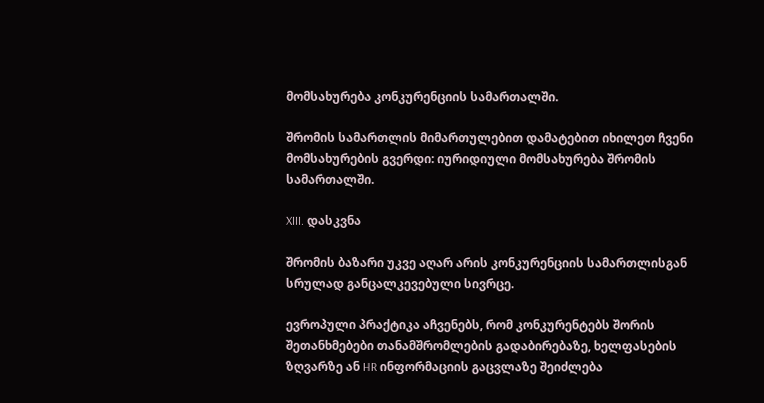მომსახურება კონკურენციის სამართალში.

შრომის სამართლის მიმართულებით დამატებით იხილეთ ჩვენი მომსახურების გვერდი: იურიდიული მომსახურება შრომის სამართალში.

XIII. დასკვნა

შრომის ბაზარი უკვე აღარ არის კონკურენციის სამართლისგან სრულად განცალკევებული სივრცე.

ევროპული პრაქტიკა აჩვენებს, რომ კონკურენტებს შორის შეთანხმებები თანამშრომლების გადაბირებაზე, ხელფასების ზღვარზე ან HR ინფორმაციის გაცვლაზე შეიძლება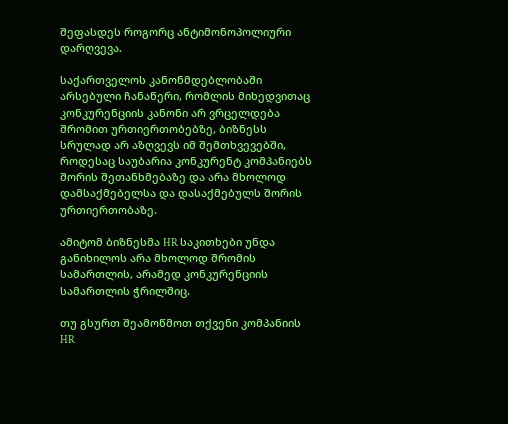შეფასდეს როგორც ანტიმონოპოლიური დარღვევა.

საქართველოს კანონმდებლობაში არსებული ჩანაწერი, რომლის მიხედვითაც კონკურენციის კანონი არ ვრცელდება შრომით ურთიერთობებზე, ბიზნესს სრულად არ აზღვევს იმ შემთხვევებში, როდესაც საუბარია კონკურენტ კომპანიებს შორის შეთანხმებაზე და არა მხოლოდ დამსაქმებელსა და დასაქმებულს შორის ურთიერთობაზე.

ამიტომ ბიზნესმა HR საკითხები უნდა განიხილოს არა მხოლოდ შრომის სამართლის, არამედ კონკურენციის სამართლის ჭრილშიც.

თუ გსურთ შეამოწმოთ თქვენი კომპანიის HR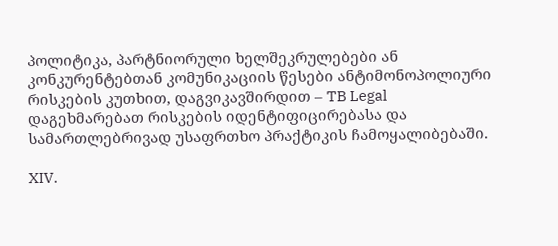პოლიტიკა, პარტნიორული ხელშეკრულებები ან კონკურენტებთან კომუნიკაციის წესები ანტიმონოპოლიური რისკების კუთხით, დაგვიკავშირდით – TB Legal დაგეხმარებათ რისკების იდენტიფიცირებასა და სამართლებრივად უსაფრთხო პრაქტიკის ჩამოყალიბებაში.

XIV.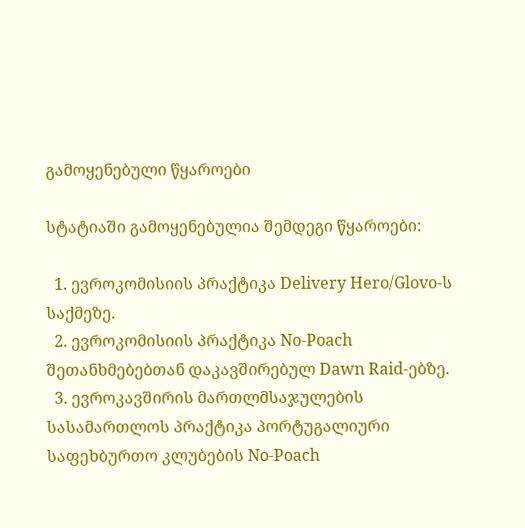გამოყენებული წყაროები

სტატიაში გამოყენებულია შემდეგი წყაროები:

  1. ევროკომისიის პრაქტიკა Delivery Hero/Glovo-ს საქმეზე.
  2. ევროკომისიის პრაქტიკა No-Poach შეთანხმებებთან დაკავშირებულ Dawn Raid-ებზე.
  3. ევროკავშირის მართლმსაჯულების სასამართლოს პრაქტიკა პორტუგალიური საფეხბურთო კლუბების No-Poach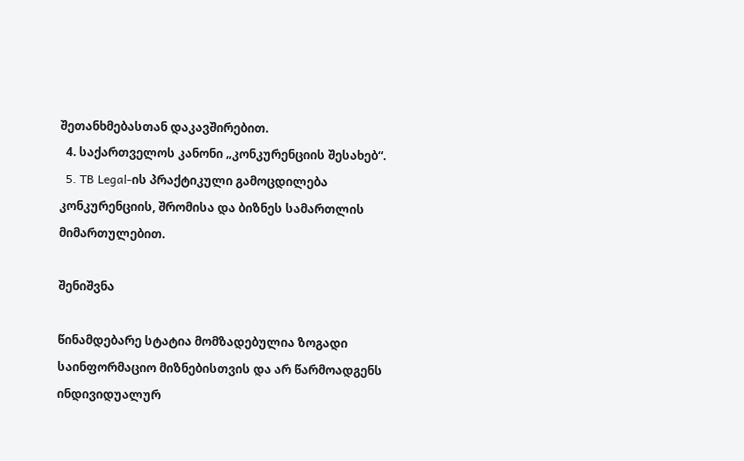შეთანხმებასთან დაკავშირებით.
  4. საქართველოს კანონი „კონკურენციის შესახებ“.
  5. TB Legal-ის პრაქტიკული გამოცდილება კონკურენციის, შრომისა და ბიზნეს სამართლის მიმართულებით.

შენიშვნა

წინამდებარე სტატია მომზადებულია ზოგადი საინფორმაციო მიზნებისთვის და არ წარმოადგენს ინდივიდუალურ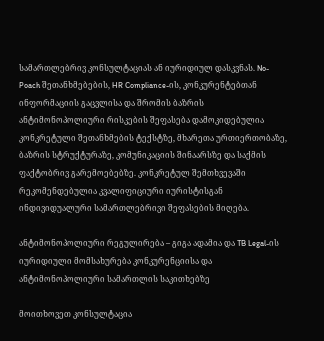სამართლებრივ კონსულტაციას ან იურიდიულ დასკვნას. No-Poach შეთანხმებების, HR Compliance-ის, კონკურენტებთან ინფორმაციის გაცვლისა და შრომის ბაზრის ანტიმონოპოლიური რისკების შეფასება დამოკიდებულია კონკრეტული შეთანხმების ტექსტზე, მხარეთა ურთიერთობაზე, ბაზრის სტრუქტურაზე, კომუნიკაციის შინაარსზე და საქმის ფაქტობრივ გარემოებებზე. კონკრეტულ შემთხვევაში რეკომენდებულია კვალიფიციური იურისტისგან ინდივიდუალური სამართლებრივი შეფასების მიღება.

ანტიმონოპოლიური რეგულირება – გიგა ადამია და TB Legal-ის იურიდიული მომსახურება კონკურენციისა და ანტიმონოპოლიური სამართლის საკითხებზე

მოითხოვეთ კონსულტაცია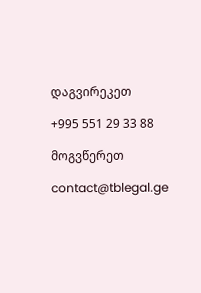დაგვირეკეთ

+995 551 29 33 88

მოგვწერეთ

contact@tblegal.ge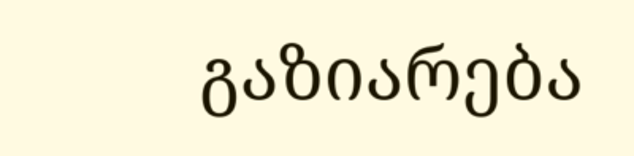გაზიარება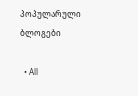პოპულარული ბლოგები

  • All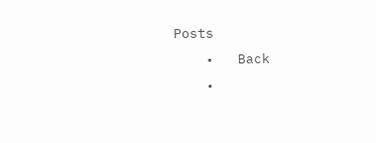Posts
    •   Back
    •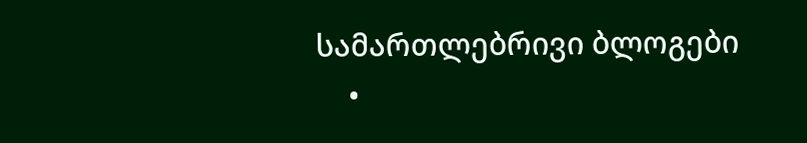სამართლებრივი ბლოგები
    •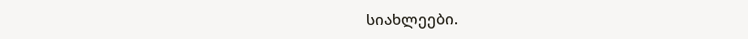სიახლეები.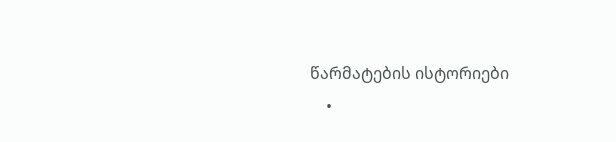წარმატების ისტორიები
    •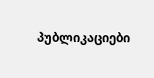პუბლიკაციები